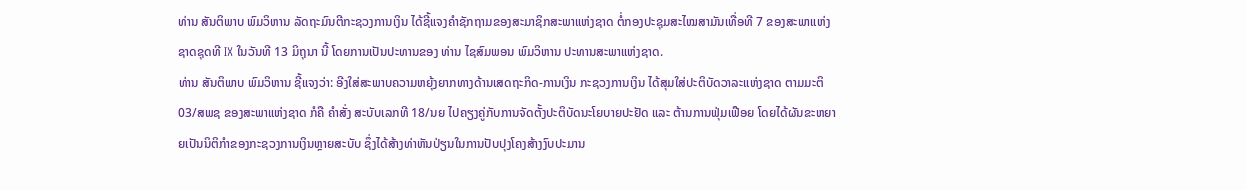ທ່ານ ສັນຕິພາບ ພົມວິຫານ ລັດຖະມົນຕີກະຊວງການເງິນ ໄດ້ຊີ້ແຈງຄຳຊັກຖາມຂອງສະມາຊິກສະພາແຫ່ງຊາດ ຕໍ່ກອງປະຊຸມສະໄໝສາມັນເທື່ອທີ 7 ຂອງສະພາແຫ່ງຊາດຊຸດທີ IX ໃນວັນທີ 13 ມິຖຸນາ ນີ້ ໂດຍການເປັນປະທານຂອງ ທ່ານ ໄຊສົມພອນ ພົມວິຫານ ປະທານສະພາແຫ່ງຊາດ.
ທ່ານ ສັນຕິພາບ ພົມວິຫານ ຊີ້ແຈງວ່າ: ອີງໃສ່ສະພາບຄວາມຫຍຸ້ງຍາກທາງດ້ານເສດຖະກິດ-ການເງິນ ກະຊວງການເງິນ ໄດ້ສຸມໃສ່ປະຕິບັດວາລະແຫ່ງຊາດ ຕາມມະຕິ 03/ສພຊ ຂອງສະພາແຫ່ງຊາດ ກໍຄື ຄໍາສັ່ງ ສະບັບເລກທີ 18/ນຍ ໄປຄຽງຄູ່ກັບການຈັດຕັ້ງປະຕິບັດນະໂຍບາຍປະຢັດ ແລະ ຕ້ານການຟຸ່ມເຟືອຍ ໂດຍໄດ້ຜັນຂະຫຍາຍເປັນນິຕິກຳຂອງກະຊວງການເງິນຫຼາຍສະບັບ ຊຶ່ງໄດ້ສ້າງທ່າຫັນປ່ຽນໃນການປັບປຸງໂຄງສ້າງງົບປະມານ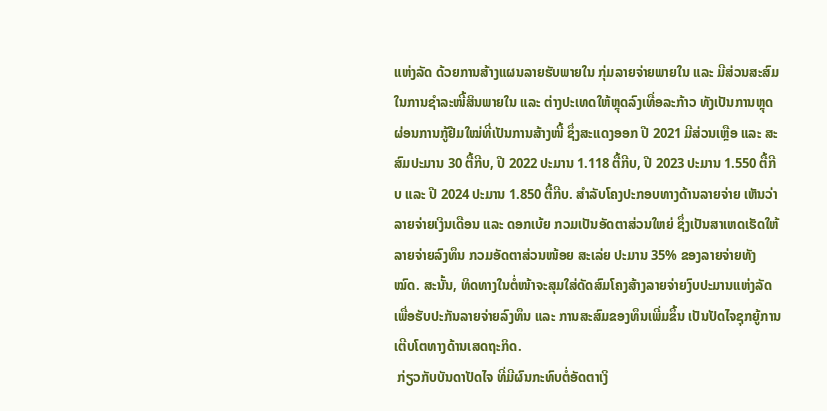ແຫ່ງລັດ ດ້ວຍການສ້າງແຜນລາຍຮັບພາຍໃນ ກຸ່ມລາຍຈ່າຍພາຍໃນ ແລະ ມີສ່ວນສະສົມໃນການຊຳລະໜີ້ສິນພາຍໃນ ແລະ ຕ່າງປະເທດໃຫ້ຫຼຸດລົງເທື່ອລະກ້າວ ທັງເປັນການຫຼຸດຜ່ອນການກູ້ຢືມໃໝ່ທີ່ເປັນການສ້າງໜີ້ ຊຶ່ງສະແດງອອກ ປີ 2021 ມີສ່ວນເຫຼືອ ແລະ ສະສົມປະມານ 30 ຕື້ກີບ, ປີ 2022 ປະມານ 1.118 ຕື້ກີບ, ປີ 2023 ປະມານ 1.550 ຕື້ກີບ ແລະ ປີ 2024 ປະມານ 1.850 ຕື້ກີບ. ສໍາລັບໂຄງປະກອບທາງດ້ານລາຍຈ່າຍ ເຫັນວ່າ ລາຍຈ່າຍເງິນເດືອນ ແລະ ດອກເບ້ຍ ກວມເປັນອັດຕາສ່ວນໃຫຍ່ ຊຶ່ງເປັນສາເຫດເຮັດໃຫ້ລາຍຈ່າຍລົງທຶນ ກວມອັດຕາສ່ວນໜ້ອຍ ສະເລ່ຍ ປະມານ 35% ຂອງລາຍຈ່າຍທັງໝົດ. ສະນັ້ນ, ທິດທາງໃນຕໍ່ໜ້າຈະສຸມໃສ່ດັດສົມໂຄງສ້າງລາຍຈ່າຍງົບປະມານແຫ່ງລັດ ເພື່ອຮັບປະກັນລາຍຈ່າຍລົງທຶນ ແລະ ການສະສົມຂອງທຶນເພີ່ມຂຶ້ນ ເປັນປັດໄຈຊຸກຍູ້ການເຕີບໂຕທາງດ້ານເສດຖະກິດ.
 ກ່ຽວກັບບັນດາປັດໄຈ ທີ່ມີຜົນກະທົບຕໍ່ອັດຕາເງິ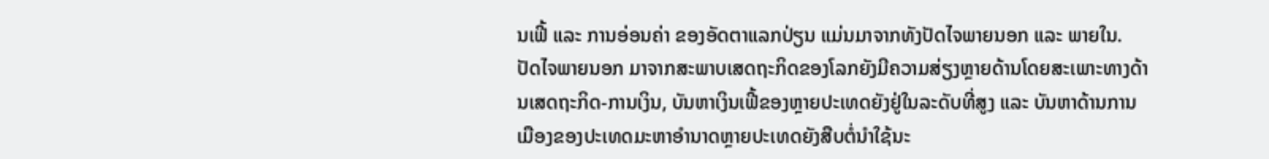ນເຟີ້ ແລະ ການອ່ອນຄ່າ ຂອງອັດຕາແລກປ່ຽນ ແມ່ນມາຈາກທັງປັດໄຈພາຍນອກ ແລະ ພາຍໃນ. ປັດໄຈພາຍນອກ ມາຈາກສະພາບເສດຖະກິດຂອງໂລກຍັງມີຄວາມສ່ຽງຫຼາຍດ້ານໂດຍສະເພາະທາງດ້ານເສດຖະກິດ-ການເງິນ, ບັນຫາເງິນເຟີ້ຂອງຫຼາຍປະເທດຍັງຢູ່ໃນລະດັບທີ່ສູງ ແລະ ບັນຫາດ້ານການເມືອງຂອງປະເທດມະຫາອຳນາດຫຼາຍປະເທດຍັງສືບຕໍ່ນໍາໃຊ້ນະ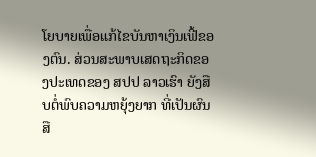ໂຍບາຍເພື່ອແກ້ໄຂບັນຫາເງິນເຟີ້ຂອງຕົນ. ສ່ວນສະພາບເສດຖະກິດຂອງປະເທດຂອງ ສປປ ລາວເຮົາ ຍັງສືບຕໍ່ພົບຄວາມຫຍຸ້ງຍາກ ທີ່ເປັນຜົນສື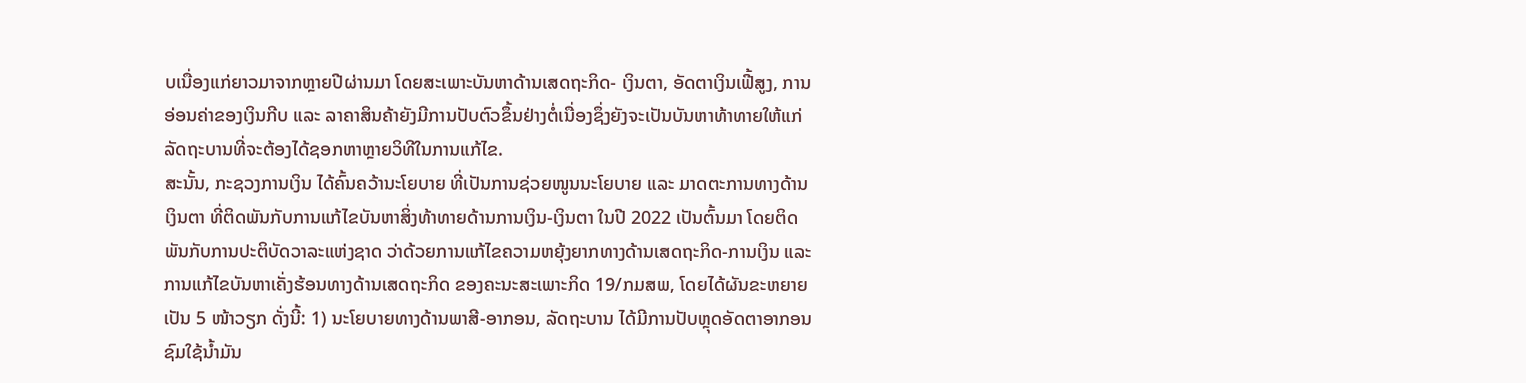ບເນື່ອງແກ່ຍາວມາຈາກຫຼາຍປີຜ່ານມາ ໂດຍສະເພາະບັນຫາດ້ານເສດຖະກິດ- ເງິນຕາ, ອັດຕາເງິນເຟີ້ສູງ, ການອ່ອນຄ່າຂອງເງິນກີບ ແລະ ລາຄາສິນຄ້າຍັງມີການປັບຕົວຂຶ້ນຢ່າງຕໍ່ເນື່ອງຊຶ່ງຍັງຈະເປັນບັນຫາທ້າທາຍໃຫ້ແກ່ລັດຖະບານທີ່ຈະຕ້ອງໄດ້ຊອກຫາຫຼາຍວິທີໃນການແກ້ໄຂ.
ສະນັ້ນ, ກະຊວງການເງິນ ໄດ້ຄົ້ນຄວ້ານະໂຍບາຍ ທີ່ເປັນການຊ່ວຍໜູນນະໂຍບາຍ ແລະ ມາດຕະການທາງດ້ານເງິນຕາ ທີ່ຕິດພັນກັບການແກ້ໄຂບັນຫາສິ່ງທ້າທາຍດ້ານການເງິນ-ເງິນຕາ ໃນປີ 2022 ເປັນຕົ້ນມາ ໂດຍຕິດພັນກັບການປະຕິບັດວາລະແຫ່ງຊາດ ວ່າດ້ວຍການແກ້ໄຂຄວາມຫຍຸ້ງຍາກທາງດ້ານເສດຖະກິດ-ການເງິນ ແລະ ການແກ້ໄຂບັນຫາເຄັ່ງຮ້ອນທາງດ້ານເສດຖະກິດ ຂອງຄະນະສະເພາະກິດ 19/ກມສພ, ໂດຍໄດ້ຜັນຂະຫຍາຍເປັນ 5 ໜ້າວຽກ ດັ່ງນີ້: 1) ນະໂຍບາຍທາງດ້ານພາສີ-ອາກອນ, ລັດຖະບານ ໄດ້ມີການປັບຫຼຸດອັດຕາອາກອນຊົມໃຊ້ນໍ້າມັນ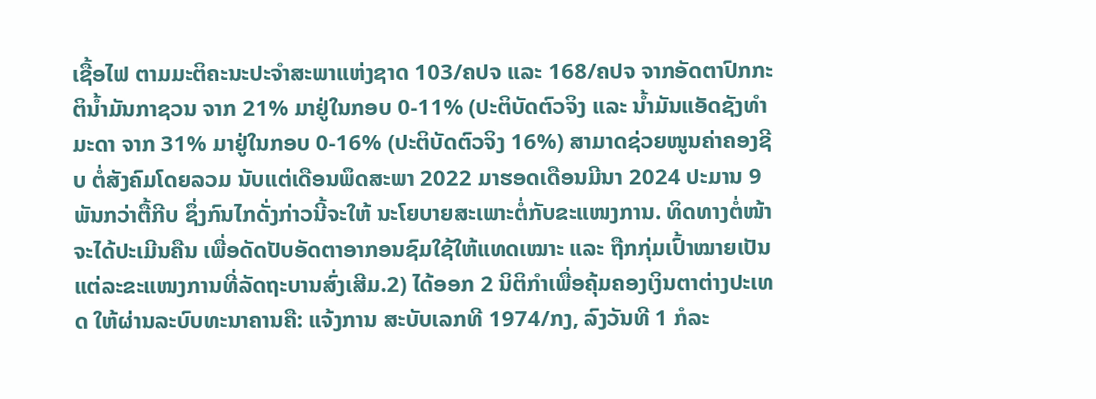ເຊື້ອໄຟ ຕາມມະຕິຄະນະປະຈຳສະພາແຫ່ງຊາດ 103/ຄປຈ ແລະ 168/ຄປຈ ຈາກອັດຕາປົກກະຕິນໍ້າມັນກາຊວນ ຈາກ 21% ມາຢູ່ໃນກອບ 0-11% (ປະຕິບັດຕົວຈິງ ແລະ ນໍ້າມັນແອັດຊັງທໍາມະດາ ຈາກ 31% ມາຢູ່ໃນກອບ 0-16% (ປະຕິບັດຕົວຈິງ 16%) ສາມາດຊ່ວຍໜູນຄ່າຄອງຊີບ ຕໍ່ສັງຄົມໂດຍລວມ ນັບແຕ່ເດືອນພຶດສະພາ 2022 ມາຮອດເດືອນມີນາ 2024 ປະມານ 9 ພັນກວ່າຕື້ກີບ ຊຶ່ງກົນໄກດັ່ງກ່າວນີ້ຈະໃຫ້ ນະໂຍບາຍສະເພາະຕໍ່ກັບຂະແໜງການ. ທິດທາງຕໍ່ໜ້າຈະໄດ້ປະເມີນຄືນ ເພື່ອດັດປັບອັດຕາອາກອນຊົມໃຊ້ໃຫ້ແທດເໝາະ ແລະ ຖືກກຸ່ມເປົ້າໝາຍເປັນແຕ່ລະຂະແໜງການທີ່ລັດຖະບານສົ່ງເສີມ.2) ໄດ້ອອກ 2 ນິຕິກຳເພື່ອຄຸ້ມຄອງເງິນຕາຕ່າງປະເທດ ໃຫ້ຜ່ານລະບົບທະນາຄານຄື: ແຈ້ງການ ສະບັບເລກທີ 1974/ກງ, ລົງວັນທີ 1 ກໍລະ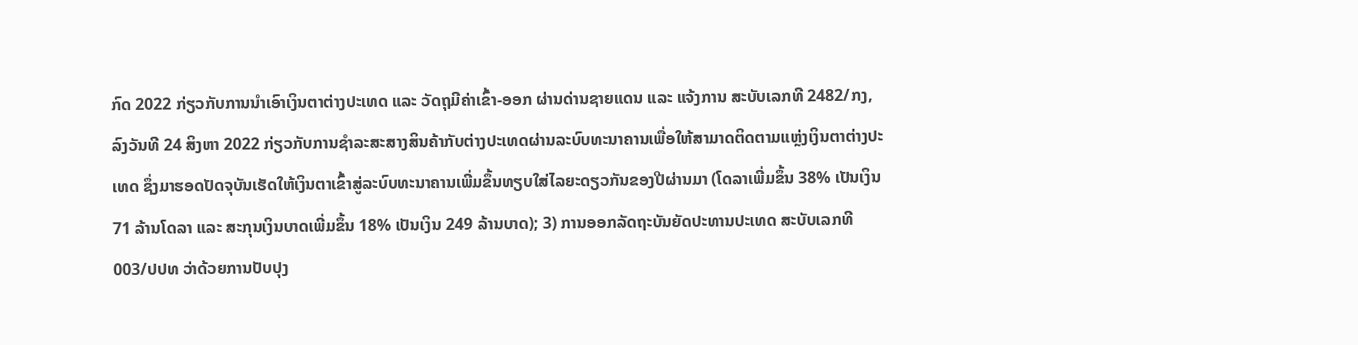ກົດ 2022 ກ່ຽວກັບການນໍາເອົາເງິນຕາຕ່າງປະເທດ ແລະ ວັດຖຸມີຄ່າເຂົ້າ-ອອກ ຜ່ານດ່ານຊາຍແດນ ແລະ ແຈ້ງການ ສະບັບເລກທີ 2482/ກງ, ລົງວັນທີ 24 ສິງຫາ 2022 ກ່ຽວກັບການຊຳລະສະສາງສິນຄ້າກັບຕ່າງປະເທດຜ່ານລະບົບທະນາຄານເພື່ອໃຫ້ສາມາດຕິດຕາມແຫຼ່ງເງິນຕາຕ່າງປະເທດ ຊຶ່ງມາຮອດປັດຈຸບັນເຮັດໃຫ້ເງິນຕາເຂົ້າສູ່ລະບົບທະນາຄານເພີ່ມຂຶ້ນທຽບໃສ່ໄລຍະດຽວກັນຂອງປີຜ່ານມາ (ໂດລາເພີ່ມຂຶ້ນ 38% ເປັນເງິນ 71 ລ້ານໂດລາ ແລະ ສະກຸນເງິນບາດເພີ່ມຂຶ້ນ 18% ເປັນເງິນ 249 ລ້ານບາດ); 3) ການອອກລັດຖະບັນຍັດປະທານປະເທດ ສະບັບເລກທີ 003/ປປທ ວ່າດ້ວຍການປັບປຸງ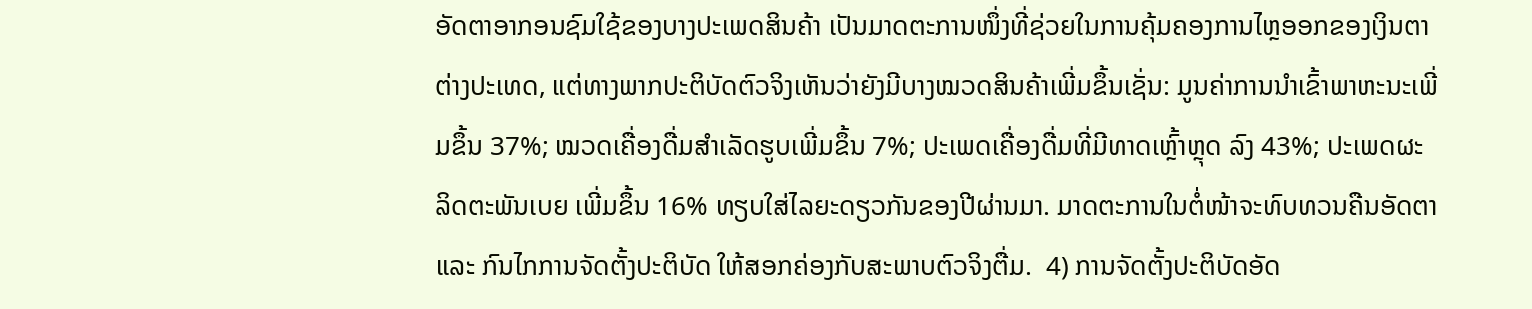ອັດຕາອາກອນຊົມໃຊ້ຂອງບາງປະເພດສິນຄ້າ ເປັນມາດຕະການໜຶ່ງທີ່ຊ່ວຍໃນການຄຸ້ມຄອງການໄຫຼອອກຂອງເງິນຕາຕ່າງປະເທດ, ແຕ່ທາງພາກປະຕິບັດຕົວຈິງເຫັນວ່າຍັງມີບາງໝວດສິນຄ້າເພີ່ມຂຶ້ນເຊັ່ນ: ມູນຄ່າການນໍາເຂົ້າພາຫະນະເພີ່ມຂຶ້ນ 37%; ໝວດເຄື່ອງດື່ມສໍາເລັດຮູບເພີ່ມຂຶ້ນ 7%; ປະເພດເຄື່ອງດື່ມທີ່ມີທາດເຫຼົ້າຫຼຸດ ລົງ 43%; ປະເພດຜະລິດຕະພັນເບຍ ເພີ່ມຂຶ້ນ 16% ທຽບໃສ່ໄລຍະດຽວກັນຂອງປີຜ່ານມາ. ມາດຕະການໃນຕໍ່ໜ້າຈະທົບທວນຄືນອັດຕາ ແລະ ກົນໄກການຈັດຕັ້ງປະຕິບັດ ໃຫ້ສອກຄ່ອງກັບສະພາບຕົວຈິງຕື່ມ.  4) ການຈັດຕັ້ງປະຕິບັດອັດ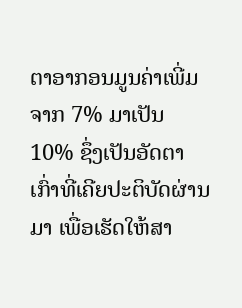ຕາອາກອນມູນຄ່າເພີ່ມ ຈາກ 7% ມາເປັນ 10% ຊຶ່ງເປັນອັດຕາເກົ່າທີ່ເຄີຍປະຕິບັດຜ່ານມາ ເພື່ອເຮັດໃຫ້ສາ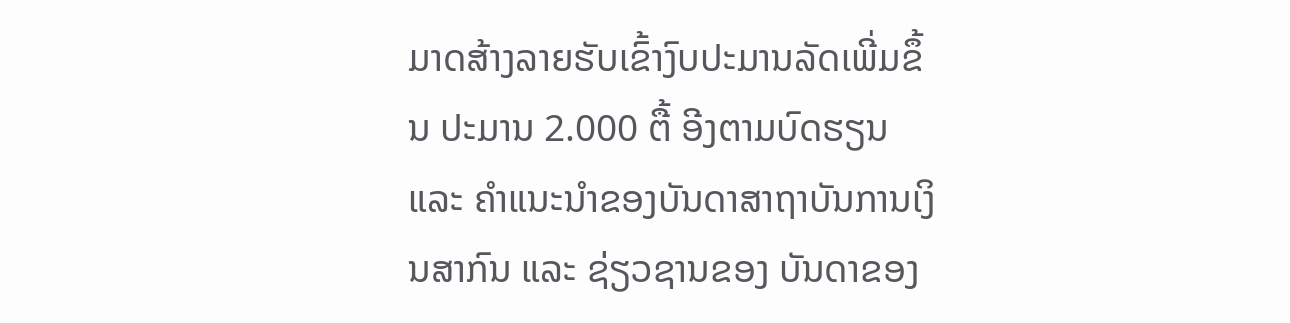ມາດສ້າງລາຍຮັບເຂົ້າງົບປະມານລັດເພີ່ມຂຶ້ນ ປະມານ 2.000 ຕື້ ອີງຕາມບົດຮຽນ ແລະ ຄໍາແນະນໍາຂອງບັນດາສາຖາບັນການເງິນສາກົນ ແລະ ຊ່ຽວຊານຂອງ ບັນດາຂອງ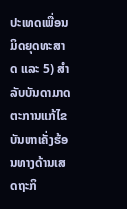ປະເທດເພື່ອນມິດຍຸດທະສາດ ແລະ 5) ສໍາລັບບັນດາມາດຕະການແກ້ໄຂບັນຫາເຄັ່ງຮ້ອນທາງດ້ານເສດຖະກິ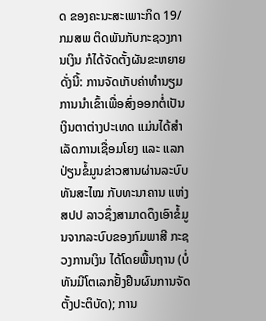ດ ຂອງຄະນະສະເພາະກິດ 19/ກມສພ ຕິດພັນກັບກະຊວງການເງິນ ກໍໄດ້ຈັດຕັ້ງຜັນຂະຫຍາຍດັ່ງນີ້: ການຈັດເກັບຄ່າທໍານຽມການນໍາເຂົ້າເພື່ອສົ່ງອອກຕໍ່ເປັນເງິນຕາຕ່າງປະເທດ ແມ່ນໄດ້ສໍາເລັດການເຊື່ອມໂຍງ ແລະ ແລກປ່ຽນຂໍ້ມູນຂ່າວສານຜ່ານລະບົບທັນສະໄໝ ກັບທະນາຄານ ແຫ່ງ ສປປ ລາວຊຶ່ງສາມາດດຶງເອົາຂໍ້ມູນຈາກລະບົບຂອງກົມພາສີ ກະຊວງການເງິນ ໄດ້ໂດຍພື້ນຖານ (ບໍ່ທັນມີໂຕເລກຢັ້ງຢືນຜົນການຈັດຕັ້ງປະຕິບັດ); ການ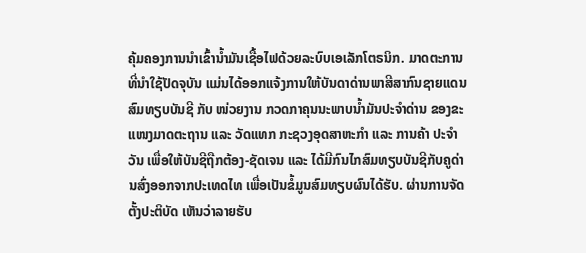ຄຸ້ມຄອງການນໍາເຂົ້ານໍ້າມັນເຊື້ອໄຟດ້ວຍລະບົບເອເລັກໂຕຣນິກ. ມາດຕະການທີ່ນໍາໃຊ້ປັດຈຸບັນ ແມ່ນໄດ້ອອກແຈ້ງການໃຫ້ບັນດາດ່ານພາສີສາກົນຊາຍແດນ ສົມທຽບບັນຊີ ກັບ ໜ່ວຍງານ ກວດກາຄຸນນະພາບນໍ້າມັນປະຈໍາດ່ານ ຂອງຂະແໜງມາດຕະຖານ ແລະ ວັດແທກ ກະຊວງອຸດສາຫະກຳ ແລະ ການຄ້າ ປະຈໍາວັນ ເພື່ອໃຫ້ບັນຊີຖືກຕ້ອງ-ຊັດເຈນ ແລະ ໄດ້ມີກົນໄກສົມທຽບບັນຊີກັບຄູດ່ານສົ່ງອອກຈາກປະເທດໄທ ເພື່ອເປັນຂໍ້ມູນສົມທຽບຜົນໄດ້ຮັບ. ຜ່ານການຈັດຕັ້ງປະຕິບັດ ເຫັນວ່າລາຍຮັບ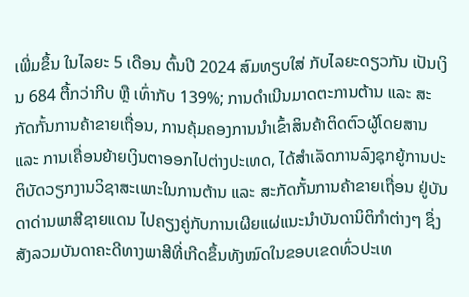ເພີ່ມຂຶ້ນ ໃນໄລຍະ 5 ເດືອນ ຕົ້ນປີ 2024 ສົມທຽບໃສ່ ກັບໄລຍະດຽວກັນ ເປັນເງິນ 684 ຕື້ກວ່າກີບ ຫຼື ເທົ່າກັບ 139%; ການດໍາເນີນມາດຕະການຕ້ານ ແລະ ສະກັດກັ້ນການຄ້າຂາຍເຖື່ອນ, ການຄຸ້ມຄອງການນໍາເຂົ້າສິນຄ້າຕິດຕົວຜູ້ໂດຍສານ ແລະ ການເຄື່ອນຍ້າຍເງິນຕາອອກໄປຕ່າງປະເທດ, ໄດ້ສຳເລັດການລົງຊຸກຍູ້ການປະຕິບັດວຽກງານວິຊາສະເພາະໃນການຕ້ານ ແລະ ສະກັດກັ້ນການຄ້າຂາຍເຖື່ອນ ຢູ່ບັນດາດ່ານພາສີຊາຍແດນ ໄປຄຽງຄູ່ກັບການເຜີຍແຜ່ແນະນໍາບັນດານິຕິກຳຕ່າງໆ ຊຶ່ງສັງລວມບັນດາຄະດີທາງພາສີທີ່ເກີດຂຶ້ນທັງໝົດໃນຂອບເຂດທົ່ວປະເທ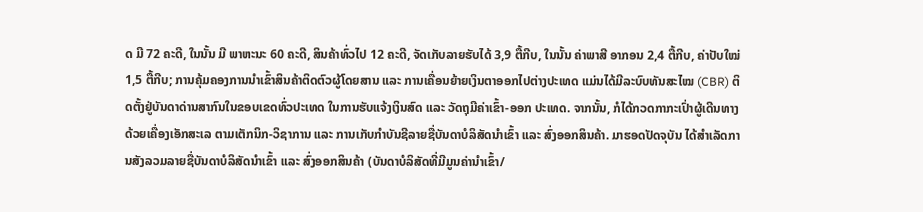ດ ມີ 72 ຄະດີ, ໃນນັ້ນ ມີ ພາຫະນະ 60 ຄະດີ, ສິນຄ້າທົ່ວໄປ 12 ຄະດີ, ຈັດເກັບລາຍຮັບໄດ້ 3,9 ຕື້ກີບ, ໃນນັ້ນ ຄ່າພາສີ ອາກອນ 2,4 ຕື້ກີບ, ຄ່າປັບໃໝ່ 1,5 ຕື້ກີບ; ການຄຸ້ມຄອງການນໍາເຂົ້າສິນຄ້າຕິດຕົວຜູ້ໂດຍສານ ແລະ ການເຄື່ອນຍ້າຍເງິນຕາອອກໄປຕ່າງປະເທດ ແມ່ນໄດ້ມີລະບົບທັນສະໄໝ (CBR) ຕິດຕັ້ງຢູ່ບັນດາດ່ານສາກົນໃນຂອບເຂດທົ່ວປະເທດ ໃນການຮັບແຈ້ງເງິນສົດ ແລະ ວັດຖຸມີຄ່າເຂົ້າ-ອອກ ປະເທດ. ຈາກນັ້ນ, ກໍໄດ້ກວດກາກະເປົ່າຜູ້ເດີນທາງດ້ວຍເຄື່ອງເອັກສະເລ ຕາມເຕັກນິກ-ວິຊາການ ແລະ ການເກັບກຳບັນຊີລາຍຊື່ບັນດາບໍລິສັດນໍາເຂົ້າ ແລະ ສົ່ງອອກສິນຄ້າ. ມາຮອດປັດຈຸບັນ ໄດ້ສໍາເລັດການສັງລວມລາຍຊື່ບັນດາບໍລິສັດນໍາເຂົ້າ ແລະ ສົ່ງອອກສິນຄ້າ (ບັນດາບໍລິສັດທີ່ມີມູນຄ່ານໍາເຂົ້າ/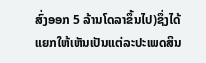ສົ່ງອອກ 5 ລ້ານໂດລາຂຶ້ນໄປ)ຊຶ່ງໄດ້ແຍກໃຫ້ເຫັນເປັນແຕ່ລະປະເພດສິນ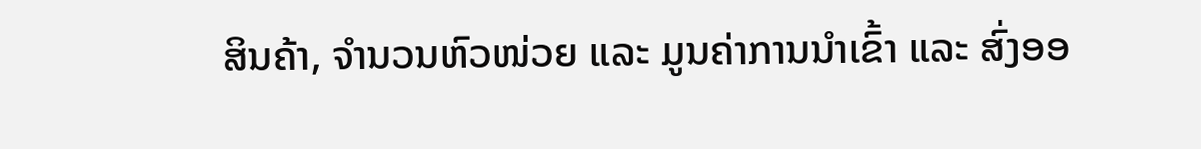ສິນຄ້າ, ຈໍານວນຫົວໜ່ວຍ ແລະ ມູນຄ່າການນໍາເຂົ້າ ແລະ ສົ່ງອອ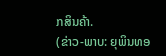ກສິນຄ້າ.
(ຂ່າວ-ພາບ: ຍຸພິນທອ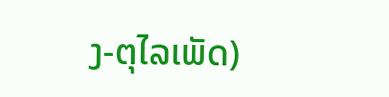ງ-ຕຸໄລເພັດ)